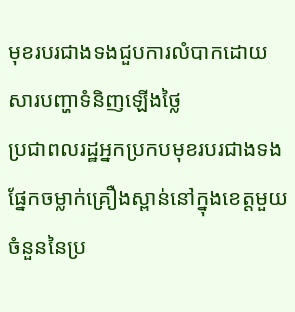មុខរបរជាងទងជួបការលំបាកដោយសារបញ្ហាទំនិញឡើងថ្លៃ
ប្រជាពលរដ្ឋអ្នកប្រកបមុខរបរជាងទងផ្នែកចម្លាក់គ្រឿងស្ពាន់នៅក្នុងខេត្តមួយចំនួននៃប្រ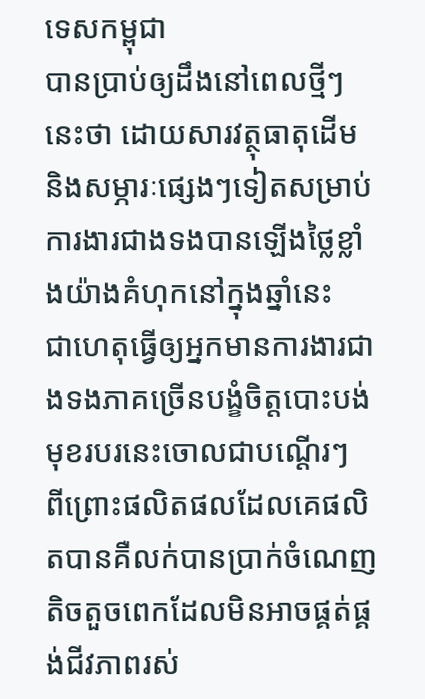ទេសកម្ពុជា
បានប្រាប់ឲ្យដឹងនៅពេលថ្មីៗនេះថា ដោយសារវត្ថុធាតុដើម និងសម្ភារៈផ្សេងៗទៀតសម្រាប់ការងារជាងទងបានឡើងថ្លៃខ្លាំងយ៉ាងគំហុកនៅក្នុងឆ្នាំនេះ
ជាហេតុធ្វើឲ្យអ្នកមានការងារជាងទងភាគច្រើនបង្ខំចិត្ដបោះបង់មុខរបរនេះចោលជាបណ្តើរៗ
ពីព្រោះផលិតផលដែលគេផលិតបានគឺលក់បានប្រាក់ចំណេញតិចតួចពេកដែលមិនអាចផ្គត់ផ្គង់ជីវភាពរស់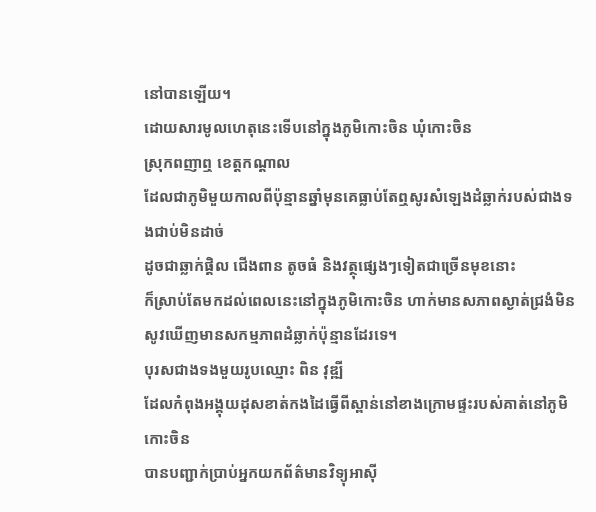នៅបានឡើយ។
ដោយសារមូលហេតុនេះទើបនៅក្នុងភូមិកោះចិន ឃុំកោះចិន
ស្រុកពញាឮ ខេត្តកណ្ដាល
ដែលជាភូមិមួយកាលពីប៉ុន្មានឆ្នាំមុនគេធ្លាប់តែឮសូរសំឡេងដំឆ្លាក់របស់ជាងទងជាប់មិនដាច់
ដូចជាឆ្លាក់ផ្តិល ជើងពាន តូចធំ និងវត្ថុផ្សេងៗទៀតជាច្រើនមុខនោះ
ក៏ស្រាប់តែមកដល់ពេលនេះនៅក្នុងភូមិកោះចិន ហាក់មានសភាពស្ងាត់ជ្រងំមិនសូវឃើញមានសកម្មភាពដំឆ្លាក់ប៉ុន្មានដែរទេ។
បុរសជាងទងមួយរូបឈ្មោះ ពិន វុឌ្ឍី
ដែលកំពុងអង្គុយដុសខាត់កងដៃធ្វើពីស្ពាន់នៅខាងក្រោមផ្ទះរបស់គាត់នៅភូមិកោះចិន
បានបញ្ជាក់ប្រាប់អ្នកយកព័ត៌មានវិទ្យុអាស៊ី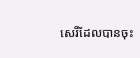សេរីដែលបានចុះ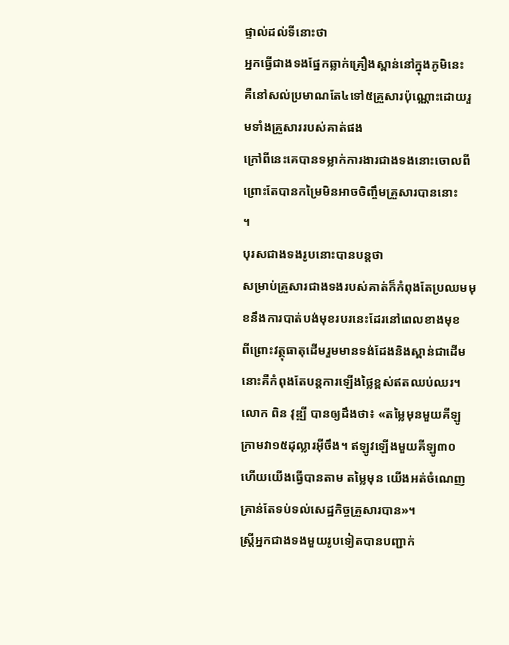ផ្ទាល់ដល់ទីនោះថា
អ្នកធ្វើជាងទងផ្នែកឆ្លាក់គ្រឿងស្ពាន់នៅក្នុងភូមិនេះ
គឺនៅសល់ប្រមាណតែ៤ទៅ៥គ្រួសារប៉ុណ្ណោះដោយរួមទាំងគ្រួសាររបស់គាត់ផង
ក្រៅពីនេះគេបានទម្លាក់ការងារជាងទងនោះចោលពីព្រោះតែបានកម្រៃមិនអាចចិញ្ចឹមគ្រួសារបាននោះ
។
បុរសជាងទងរូបនោះបានបន្តថា
សម្រាប់គ្រួសារជាងទងរបស់គាត់ក៏កំពុងតែប្រឈមមុខនឹងការបាត់បង់មុខរបរនេះដែរនៅពេលខាងមុខ
ពីព្រោះវត្ថុធាតុដើមរួមមានទង់ដែងនិងស្ពាន់ជាដើមនោះគឺកំពុងតែបន្តការឡើងថ្លៃខ្ពស់ឥតឈប់ឈរ។
លោក ពិន វុឌ្ឍី បានឲ្យដឹងថា៖ «តម្លៃមុនមួយគីឡូក្រាមវា១៥ដុល្លារអ៊ីចឹង។ ឥឡូវឡើងមួយគីឡូ៣០
ហើយយើងធ្វើបានតាម តម្លៃមុន យើងអត់ចំណេញ
គ្រាន់តែទប់ទល់សេដ្ឋកិច្ចគ្រួសារបាន»។
ស្ត្រីអ្នកជាងទងមួយរូបទៀតបានបញ្ជាក់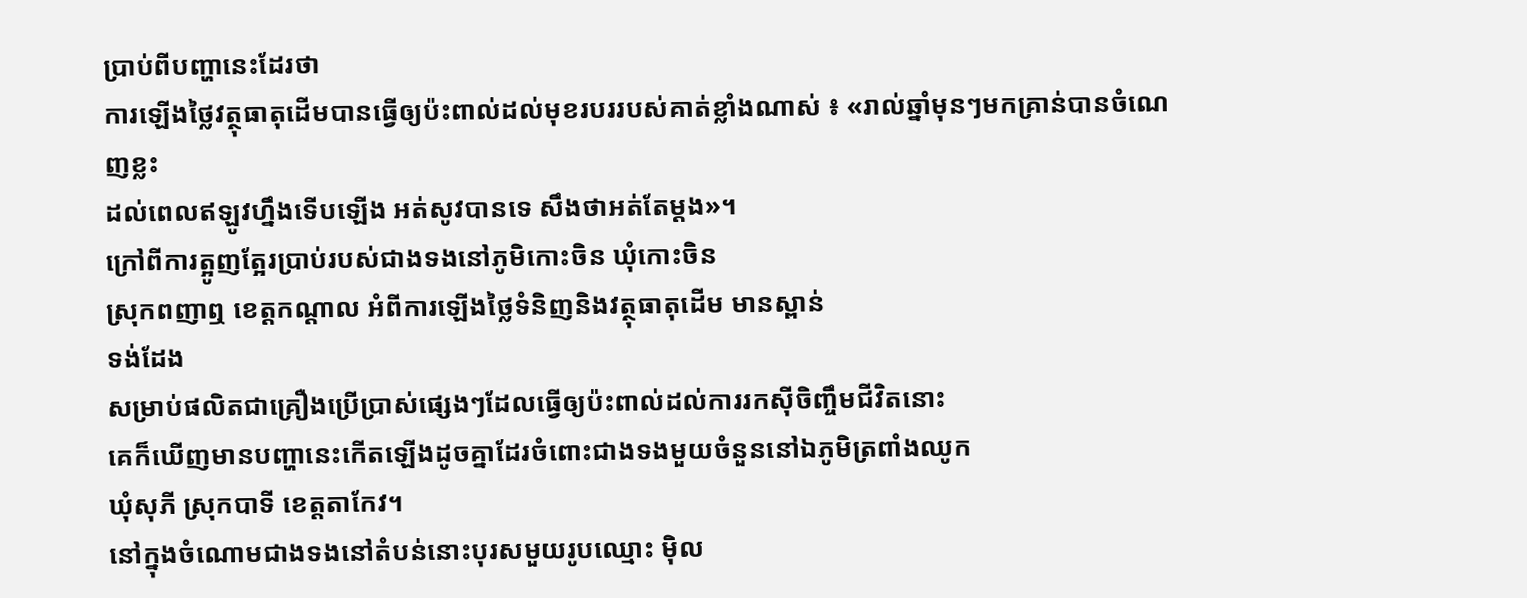ប្រាប់ពីបញ្ហានេះដែរថា
ការឡើងថ្លៃវត្ថុធាតុដើមបានធ្វើឲ្យប៉ះពាល់ដល់មុខរបររបស់គាត់ខ្លាំងណាស់ ៖ «រាល់ឆ្នាំមុនៗមកគ្រាន់បានចំណេញខ្លះ
ដល់ពេលឥឡូវហ្នឹងទើបឡើង អត់សូវបានទេ សឹងថាអត់តែម្ដង»។
ក្រៅពីការត្អូញត្អែរប្រាប់របស់ជាងទងនៅភូមិកោះចិន ឃុំកោះចិន
ស្រុកពញាឮ ខេត្តកណ្ដាល អំពីការឡើងថ្លៃទំនិញនិងវត្ថុធាតុដើម មានស្ពាន់
ទង់ដែង
សម្រាប់ផលិតជាគ្រឿងប្រើប្រាស់ផ្សេងៗដែលធ្វើឲ្យប៉ះពាល់ដល់ការរកស៊ីចិញ្ចឹមជីវិតនោះ
គេក៏ឃើញមានបញ្ហានេះកើតឡើងដូចគ្នាដែរចំពោះជាងទងមួយចំនួននៅឯភូមិត្រពាំងឈូក
ឃុំសុភី ស្រុកបាទី ខេត្តតាកែវ។
នៅក្នុងចំណោមជាងទងនៅតំបន់នោះបុរសមួយរូបឈ្មោះ ម៉ិល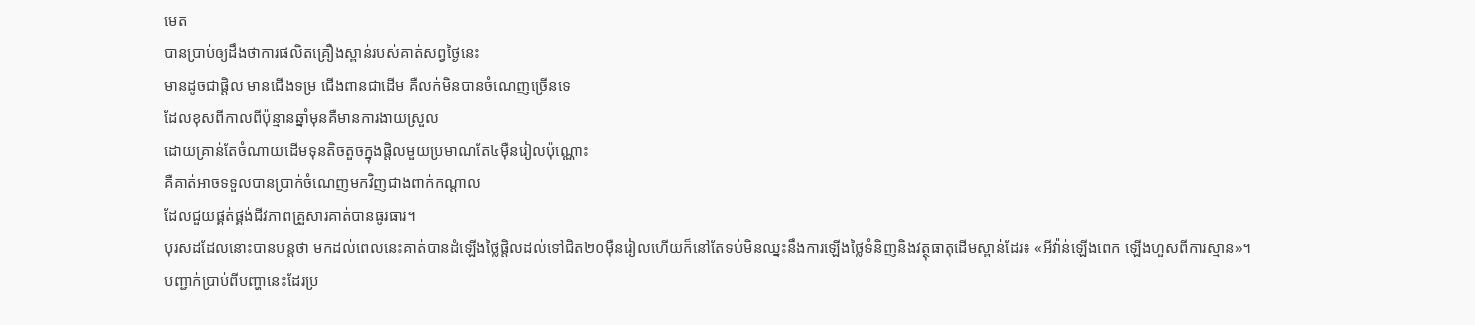មេត
បានប្រាប់ឲ្យដឹងថាការផលិតគ្រឿងស្ពាន់របស់គាត់សព្វថ្ងៃនេះ
មានដូចជាផ្តិល មានជើងទម្រ ជើងពានជាដើម គឺលក់មិនបានចំណេញច្រើនទេ
ដែលខុសពីកាលពីប៉ុន្មានឆ្នាំមុនគឺមានការងាយស្រួល
ដោយគ្រាន់តែចំណាយដើមទុនតិចតួចក្នុងផ្តិលមួយប្រមាណតែ៤ម៉ឺនរៀលប៉ុណ្ណោះ
គឺគាត់អាចទទួលបានប្រាក់ចំណេញមកវិញជាងពាក់កណ្ដាល
ដែលជួយផ្គត់ផ្គង់ជីវភាពគ្រួសារគាត់បានធូរធារ។
បុរសដដែលនោះបានបន្តថា មកដល់ពេលនេះគាត់បានដំឡើងថ្លៃផ្តិលដល់ទៅជិត២០ម៉ឺនរៀលហើយក៏នៅតែទប់មិនឈ្នះនឹងការឡើងថ្លៃទំនិញនិងវត្ថុធាតុដើមស្ពាន់ដែរ៖ «អីវ៉ាន់ឡើងពេក ឡើងហួសពីការស្មាន»។
បញ្ជាក់ប្រាប់ពីបញ្ហានេះដែរប្រ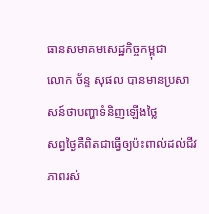ធានសមាគមសេដ្ឋកិច្ចកម្ពុជា
លោក ច័ន្ទ សុផល បានមានប្រសាសន៍ថាបញ្ហាទំនិញឡើងថ្លៃ
សព្វថ្ងៃគឺពិតជាធ្វើឲ្យប៉ះពាល់ដល់ជីវភាពរស់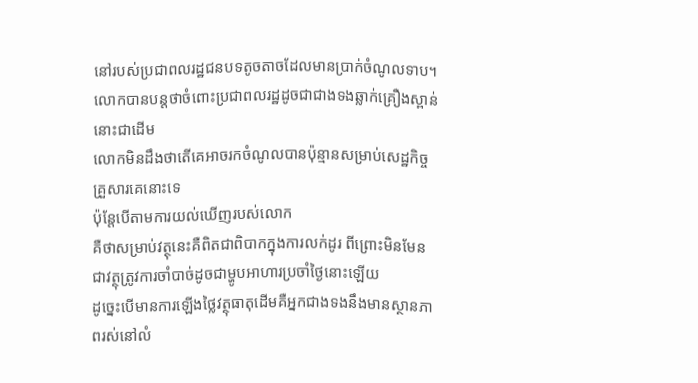នៅរបស់ប្រជាពលរដ្ឋជនបទតូចតាចដែលមានប្រាក់ចំណូលទាប។
លោកបានបន្តថាចំពោះប្រជាពលរដ្ឋដូចជាជាងទងឆ្លាក់គ្រឿងស្ពាន់នោះជាដើម
លោកមិនដឹងថាតើគេអាចរកចំណូលបានប៉ុន្មានសម្រាប់សេដ្ឋកិច្ចគ្រួសារគេនោះទេ
ប៉ុន្តែបើតាមការយល់ឃើញរបស់លោក
គឺថាសម្រាប់វត្ថុនេះគឺពិតជាពិបាកក្នុងការលក់ដូរ ពីព្រោះមិនមែនជាវត្ថុត្រូវការចាំបាច់ដូចជាម្ហូបអាហារប្រចាំថ្ងៃនោះឡើយ
ដូច្នេះបើមានការឡើងថ្លៃវត្ថុធាតុដើមគឺអ្នកជាងទងនឹងមានស្ថានភាពរស់នៅលំ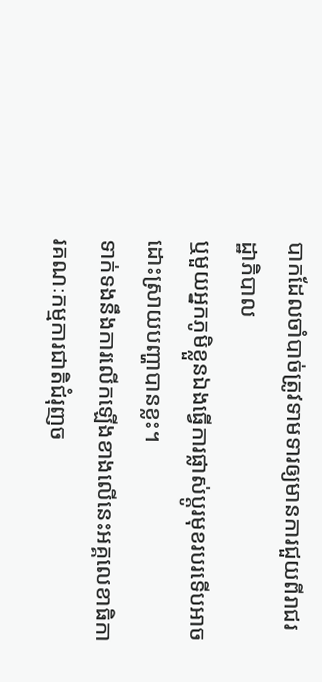បាកដែលចាំបាច់ត្រូវទាមទារឲ្យមានការជួយពីរាជរដ្ឋាភិបាល
ឬមួយអ្នកភូមិខ្លួនឯងធ្វើការផ្លាស់ប្តូរមុខរបរទើបអាចដោះស្រាយបញ្ហាបានខ្លះ។
ទាក់ទងនឹងការលើកឡើងខាងលើនេះអគ្គលេខាធិការគណៈកម្មការជាតិជំរុញច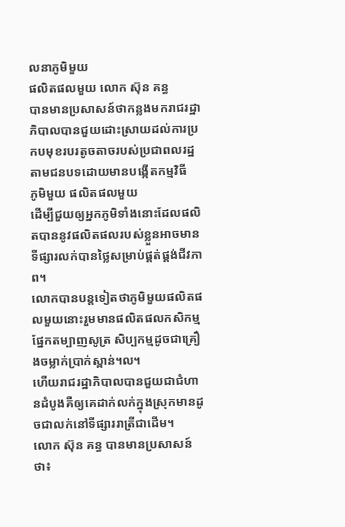លនាភូមិមួយ
ផលិតផលមួយ លោក ស៊ុន គន្ធ
បានមានប្រសាសន៍ថាកន្លងមករាជរដ្ឋាភិបាលបានជួយដោះស្រាយដល់ការប្រកបមុខរបរតូចតាចរបស់ប្រជាពលរដ្ឋតាមជនបទដោយមានបង្កើតកម្មវិធី
ភូមិមួយ ផលិតផលមួយ
ដើម្បីជួយឲ្យអ្នកភូមិទាំងនោះដែលផលិតបាននូវផលិតផលរបស់ខ្លួនអាចមានទីផ្សារលក់បានថ្លៃសម្រាប់ផ្គត់ផ្គង់ជីវភាព។
លោកបានបន្តទៀតថាភូមិមួយផលិតផលមួយនោះរួមមានផលិតផលកសិកម្មផ្នែកតម្បាញសូត្រ សិប្បកម្មដូចជាគ្រឿងចម្លាក់ប្រាក់ស្ពាន់។ល។
ហើយរាជរដ្ឋាភិបាលបានជួយជាជំហានដំបូងគឺឲ្យគេដាក់លក់ក្នុងស្រុកមានដូចជាលក់នៅទីផ្សាររាត្រីជាដើម។
លោក ស៊ុន គន្ធ បានមានប្រសាសន៍ថា៖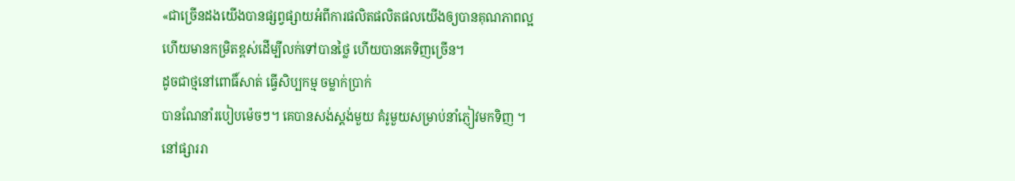«ជាច្រើនដងយើងបានផ្សព្វផ្សាយអំពីការផលិតផលិតផលយើងឲ្យបានគុណភាពល្អ
ហើយមានកម្រិតខ្ពស់ដើម្បីលក់ទៅបានថ្លៃ ហើយបានគេទិញច្រើន។
ដូចជាថ្មនៅពោធិ៍សាត់ ធ្វើសិប្បកម្ម ចម្លាក់ប្រាក់
បានណែនាំរបៀបម៉េចៗ។ គេបានសង់ស្តង់មួយ គំរូមួយសម្រាប់នាំភ្ញៀវមកទិញ ។
នៅផ្សាររា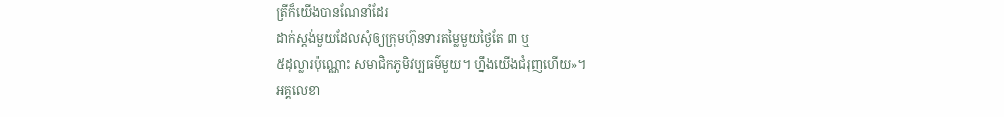ត្រីក៏យើងបានណែនាំដែរ
ដាក់ស្តង់មួយដែលសុំឲ្យក្រុមហ៊ុនទារតម្លៃមួយថ្ងៃតែ ៣ ឬ
៥ដុល្លារប៉ុណ្ណោះ សមាជិកភូមិវប្បធម៌មួយ។ ហ្នឹងយើងជំរុញហើយ»។
អគ្គលេខា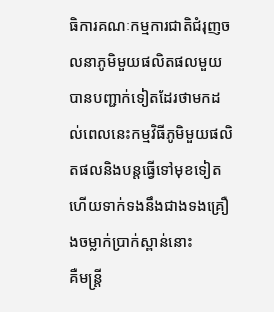ធិការគណៈកម្មការជាតិជំរុញចលនាភូមិមួយផលិតផលមួយ
បានបញ្ជាក់ទៀតដែរថាមកដល់ពេលនេះកម្មវិធីភូមិមួយផលិតផលនិងបន្តធ្វើទៅមុខទៀត
ហើយទាក់ទងនឹងជាងទងគ្រឿងចម្លាក់ប្រាក់ស្ពាន់នោះ
គឺមន្រ្តី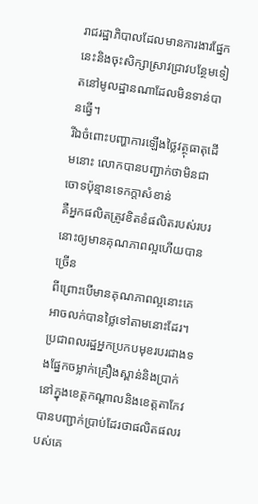រាជរដ្ឋាភិបាលដែលមានការងារផ្នែកនេះនិងចុះសិក្សាស្រាវជ្រាវបន្ថែមទៀតនៅមូលដ្ឋានណាដែលមិនទាន់បានធ្វើ។
រីឯចំពោះបញ្ហាការឡើងថ្លៃវត្ថុធាតុដើមនោះ លោកបានបញ្ជាក់ថាមិនជាចោទប៉ុន្មានទេកក្ដាសំខាន់
គឺអ្នកផលិតត្រូវខិតខំផលិតរបស់របរនោះឲ្យមានគុណភាពល្អហើយបានច្រើន
ពីព្រោះបើមានគុណភាពល្អនោះគេអាចលក់បានថ្លៃទៅតាមនោះដែរ។
ប្រជាពលរដ្ឋអ្នកប្រកបមុខរបរជាងទងផ្នែកចម្លាក់គ្រឿងស្ពាន់និងប្រាក់
នៅក្នុងខេត្តកណ្ដាលនិងខេត្តតាកែវ
បានបញ្ជាក់ប្រាប់ដែរថាផលិតផលរបស់គេ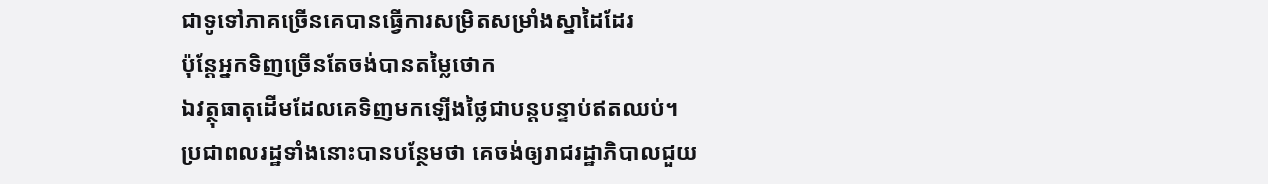ជាទូទៅភាគច្រើនគេបានធ្វើការសម្រិតសម្រាំងស្នាដៃដែរ
ប៉ុន្តែអ្នកទិញច្រើនតែចង់បានតម្លៃថោក
ឯវត្ថុធាតុដើមដែលគេទិញមកឡើងថ្លៃជាបន្តបន្ទាប់ឥតឈប់។
ប្រជាពលរដ្ឋទាំងនោះបានបន្ថែមថា គេចង់ឲ្យរាជរដ្ឋាភិបាលជួយ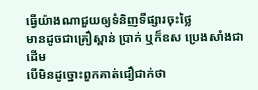ធ្វើយ៉ាងណាជួយឲ្យទំនិញទីផ្សារចុះថ្លៃ
មានដូចជាគ្រឿស្ពាន់ ប្រាក់ ឬក៏ឧស ប្រេងសាំងជាដើម
បើមិនដូច្នោះពួកគាត់ជឿជាក់ថា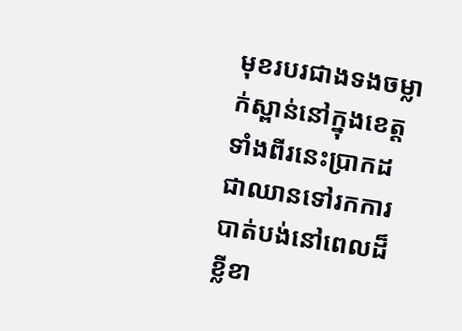មុខរបរជាងទងចម្លាក់ស្ពាន់នៅក្នុងខេត្តទាំងពីរនេះប្រាកដជាឈានទៅរកការបាត់បង់នៅពេលដ៏ខ្លីខា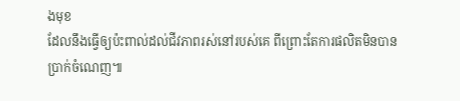ងមុខ
ដែលនឹងធ្វើឲ្យប៉ះពាល់ដល់ជីវភាពរស់នៅរបស់គេ ពីព្រោះតែការផលិតមិនបានប្រាក់ចំណេញ៕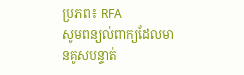ប្រភព៖ RFA
សូមពន្យល់ពាក្យដែលមានគូសបន្ទាត់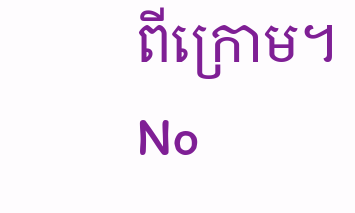ពីក្រោម។
No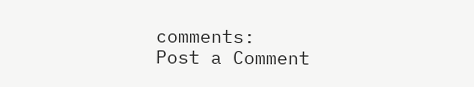comments:
Post a Comment